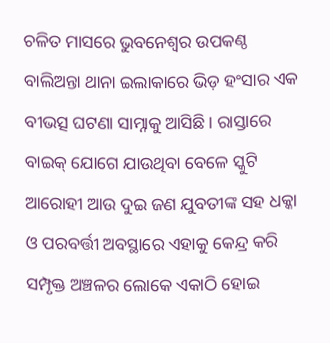ଚଳିତ ମାସରେ ଭୁବନେଶ୍ୱର ଉପକଣ୍ଠ ବାଲିଅନ୍ତା ଥାନା ଇଲାକାରେ ଭିଡ଼ ହଂସାର ଏକ ବୀଭତ୍ସ ଘଟଣା ସାମ୍ନାକୁ ଆସିଛି। ରାସ୍ତାରେ ବାଇକ୍ ଯୋଗେ ଯାଉଥିବା ବେଳେ ସ୍କୁଟି ଆରୋହୀ ଆଉ ଦୁଇ ଜଣ ଯୁବତୀଙ୍କ ସହ ଧକ୍କା ଓ ପରବର୍ତ୍ତୀ ଅବସ୍ଥାରେ ଏହାକୁ କେନ୍ଦ୍ର କରି ସମ୍ପୃକ୍ତ ଅଞ୍ଚଳର ଲୋକେ ଏକାଠି ହୋଇ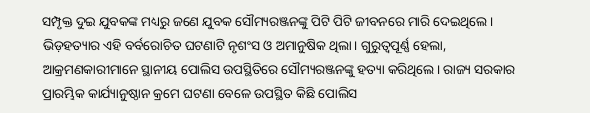ସମ୍ପୃକ୍ତ ଦୁଇ ଯୁବକଙ୍କ ମଧ୍ୟରୁ ଜଣେ ଯୁବକ ସୌମ୍ୟରଞ୍ଜନଙ୍କୁ ପିଟି ପିଟି ଜୀବନରେ ମାରି ଦେଇଥିଲେ। ଭିଡ଼ହତ୍ୟାର ଏହି ବର୍ବରୋଚିତ ଘଟଣାଟି ନୃଶଂସ ଓ ଅମାନୁଷିକ ଥିଲା। ଗୁରୁତ୍ୱପୂର୍ଣ୍ଣ ହେଲା, ଆକ୍ରମଣକାରୀମାନେ ସ୍ଥାନୀୟ ପୋଲିସ ଉପସ୍ଥିତିରେ ସୌମ୍ୟରଞ୍ଜନଙ୍କୁ ହତ୍ୟା କରିଥିଲେ। ରାଜ୍ୟ ସରକାର ପ୍ରାରମ୍ଭିକ କାର୍ଯ୍ୟାନୁଷ୍ଠାନ କ୍ରମେ ଘଟଣା ବେଳେ ଉପସ୍ଥିତ କିଛି ପୋଲିସ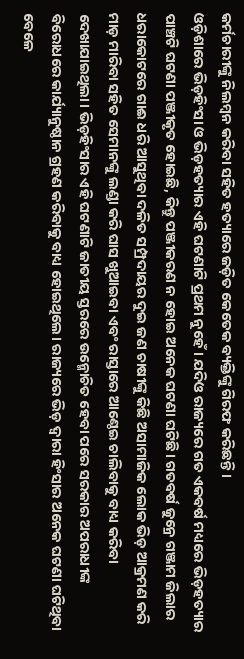କର୍ମଚାରୀଙ୍କୁ ନିଲମ୍ବନ କରିବା ସହିତ ହତ୍ୟାରେ ଜଡ଼ିତ କେତେକ ବ୍ୟକ୍ତିଙ୍କୁ ଗିରଫ କରିଛନ୍ତି।
ଓଡ଼ିଶାରେ ଭିଡ଼ହିଂସା ଓ ଭିଡ଼ହତ୍ୟାର ଏହି ଘଟଣାଟି ପ୍ରଥମ ନୁହେଁ। ଯଦିଓ ରାଜ୍ୟରେ ଗତ ଏକବର୍ଷ ମଧ୍ୟରେ ଭିଡ଼ହତ୍ୟାର ପାଞ୍ଚଟି ଘଟଣା ପଞ୍ଜୀକୃତ ହୋଇଛି, କିନ୍ତୁ ପଞ୍ଜୀକରଣ ନ ହୋଇ ଅନେକ ଘଟଣା ଘଟିଛି। ଗତବର୍ଷ ଜୁନ୍ରେ ଗଞ୍ଜାମ ଜିଲାର ଧରାକୋଟରେ ଗାଈ ଧରି ଆସୁଥିବା ଦଳିତ ସମ୍ପ୍ରଦାୟର ଦୁଇ ଜଣ ଚାଷୀଙ୍କୁ କିଛି ଅସାମାଜିକ ଲୋକ ଭିଡ଼ ଆକ୍ରମଣ କରି ମାଡ଼ ମାରିବା ସହିତ ସେମାନଙ୍କୁ ଲଣ୍ଡା କରି ଘାସ ଖୁଆଇବା ଏବଂ ରାସ୍ତାରେ ଆଣ୍ଠେଇ ଚାଲିବାକୁ ବାଧ୍ୟ କରିବା ଦେଖାଯାଇଥିଲା। ଭିଡ଼ହିଂସାର ଏହି ଘଟଣାଟି ଜାତୀୟ ସ୍ତରରେ ଉନ୍ମୋଚିତ ହେବା ପରେ ସରକାର ଅପରାଧୀଙ୍କ ବିରୋଧରେ କାର୍ଯ୍ୟାନୁଷ୍ଠାନ ଗ୍ରହଣ କରିବାକୁ ବାଧ୍ୟ ହୋଇଥିଲେ। ରାଜ୍ୟରେ ଭିଡ଼ ଦ୍ୱାରା ହିଂସାର ଅନେକ ଘଟଣା ଘଟିଥିବା ବେଳେ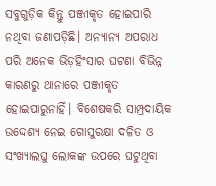ସବୁଗୁଡ଼ିକ କିନ୍ତୁ ପଞ୍ଜୀକୃତ ହୋଇପାରି ନଥିବା ଜଣାପଡ଼ିଛି। ଅନ୍ୟାନ୍ୟ ଅପରାଧ ପରି ଅନେକ ଭିଡ଼ହିଂସାର ଘଟଣା ବିଭିନ୍ନ କାରଣରୁ ଥାନାରେ ପଞ୍ଜୀକୃତ ହୋଇପାରୁନାହିଁ। ବିଶେଷକରି ସାମ୍ପ୍ରଦାୟିକ ଉଦ୍ଦେଶ୍ୟ ନେଇ ଗୋସୁରକ୍ଷା ଦଳିତ ଓ ସଂଖ୍ୟାଲଘୁ ଲୋକଙ୍କ ଉପରେ ଘଟୁଥିବା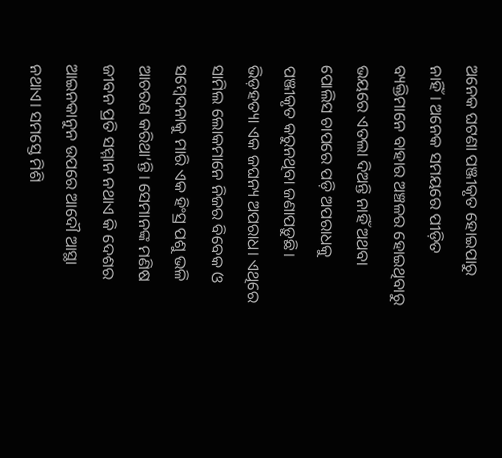ଅନେକ ଘଟଣା ପଞ୍ଜୀକୃତ ହୋଇପାରୁ ନାହିଁ। ଅନେକ ସମୟରେ ପୀଡ଼ିତ ବ୍ୟକ୍ତିମାନେ ବାହାର ଅଞ୍ଚଳର ହୋଇଥିବାରୁ ଭୟରେ ଏତଲା ଦିଅନ୍ତି ନାହିଁ ଅଥବା ପୋଲିସ ଚାପରେ ପଡ଼ି ଅପରାଧକୁ ପଞ୍ଜୀକୃତ କରୁନଥିବା ଜଣାପଡ଼ୁଛି।
ଭିଡ଼ହତ୍ୟା ଏକ ଜଘନ୍ୟ ଅପରାଧ। ଏଥିରେ ସାମିଲ ଲୋକମାନେ ନିଜର ବିବେକ ଓ ସମ୍ବେଦନାକୁ ମାରି ଏକ ହିଂସ୍ର ପଶୁ ଭଳି ଆଚରଣ କରିଥା’ନ୍ତି। ସେମାନଙ୍କ ମଣିଷ ଜୀବନ ପ୍ରତି ସମ୍ମାନ ନଥାଏ କି ଦେଶର ଆଇନକାନୁନ ଉପରେ ଆଦୌ ଆସ୍ଥା ନଥାଏ। ସମସ୍ତେ ମିଶି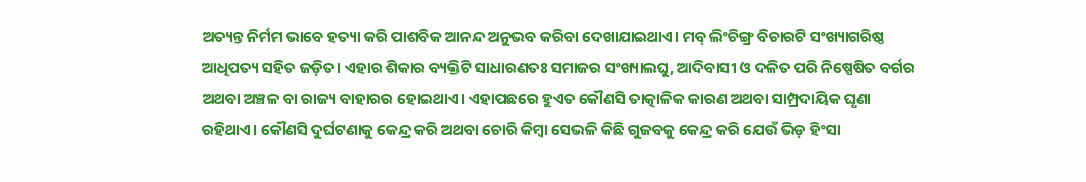ଅତ୍ୟନ୍ତ ନିର୍ମମ ଭାବେ ହତ୍ୟା କରି ପାଶବିକ ଆନନ୍ଦ ଅନୁଭବ କରିବା ଦେଖାଯାଇଥାଏ। ମବ୍ ଲିଂଚିଙ୍ଗ୍ର ବିଚାରଟି ସଂଖ୍ୟାଗରିଷ୍ଠ ଆଧିପତ୍ୟ ସହିତ ଜଡ଼ିତ। ଏହାର ଶିକାର ବ୍ୟକ୍ତିଟି ସାଧାରଣତଃ ସମାଜର ସଂଖ୍ୟାଲଘୁ, ଆଦିବାସୀ ଓ ଦଳିତ ପରି ନିଷ୍ପେଷିତ ବର୍ଗର ଅଥବା ଅଞ୍ଚଳ ବା ରାଜ୍ୟ ବାହାରର ହୋଇଥାଏ। ଏହାପଛରେ ହୁଏତ କୌଣସି ତାତ୍କାଳିକ କାରଣ ଅଥବା ସାମ୍ପ୍ରଦାୟିକ ଘୃଣା ରହିଥାଏ। କୌଣସି ଦୁର୍ଘଟଣାକୁ କେନ୍ଦ୍ର କରି ଅଥବା ଚୋରି କିମ୍ବା ସେଭଳି କିଛି ଗୁଜବକୁ କେନ୍ଦ୍ର କରି ଯେଉଁ ଭିଡ଼ ହିଂସା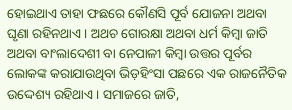ହୋଇଥାଏ ତାହା ଫଛରେ କୌଣସି ପୂର୍ବ ଯୋଜନା ଅଥବା ଘୃଣା ରହିନଥାଏ। ଅଥଚ ଗୋରକ୍ଷା ଅଥବା ଧର୍ମ କିମ୍ବା ଜାତି ଅଥବା ବାଂଲାଦେଶୀ ବା ନେପାଳୀ କିମ୍ବା ଉତ୍ତର ପୂର୍ବର ଲୋକଙ୍କ କରାଯାଉଥିବା ଭିଡ଼ହିଂସା ପଛରେ ଏକ ରାଜନୈତିକ ଉଦ୍ଦେଶ୍ୟ ରହିଥାଏ। ସମାଜରେ ଜାତି,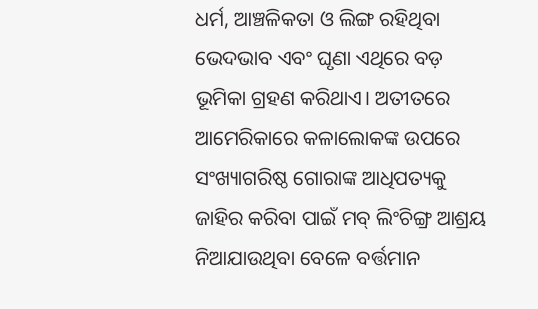ଧର୍ମ, ଆଞ୍ଚଳିକତା ଓ ଲିଙ୍ଗ ରହିଥିବା ଭେଦଭାବ ଏବଂ ଘୃଣା ଏଥିରେ ବଡ଼ ଭୂମିକା ଗ୍ରହଣ କରିଥାଏ। ଅତୀତରେ ଆମେରିକାରେ କଳାଲୋକଙ୍କ ଉପରେ ସଂଖ୍ୟାଗରିଷ୍ଠ ଗୋରାଙ୍କ ଆଧିପତ୍ୟକୁ ଜାହିର କରିବା ପାଇଁ ମବ୍ ଲିଂଚିଙ୍ଗ୍ର ଆଶ୍ରୟ ନିଆଯାଉଥିବା ବେଳେ ବର୍ତ୍ତମାନ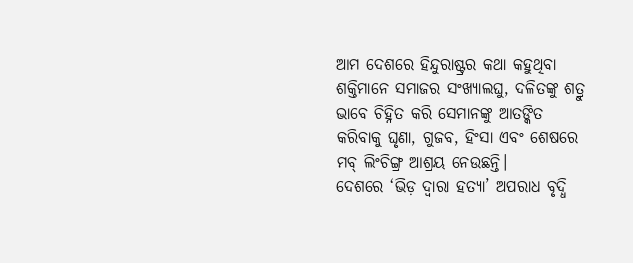ଆମ ଦେଶରେ ହିନ୍ଦୁରାଷ୍ଟ୍ରର କଥା କହୁଥିବା ଶକ୍ତିମାନେ ସମାଜର ସଂଖ୍ୟାଲଘୁ, ଦଳିତଙ୍କୁ ଶତ୍ରୁ ଭାବେ ଚିହ୍ନିତ କରି ସେମାନଙ୍କୁ ଆତଙ୍କିତ କରିବାକୁ ଘୃଣା, ଗୁଜବ, ହିଂସା ଏବଂ ଶେଷରେ ମବ୍ ଲିଂଚିଙ୍ଗ୍ର ଆଶ୍ରୟ ନେଉଛନ୍ତି।
ଦେଶରେ ‘ଭିଡ଼ ଦ୍ୱାରା ହତ୍ୟା’ ଅପରାଧ ବୃଦ୍ଧି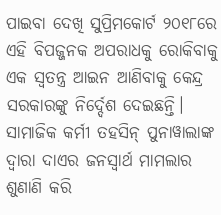ପାଇବା ଦେଖି ସୁପ୍ରିମକୋର୍ଟ ୨୦୧୮ରେ ଏହି ବିପଜ୍ଜନକ ଅପରାଧକୁ ରୋକିବାକୁ ଏକ ସ୍ବତନ୍ତ୍ର ଆଇନ ଆଣିବାକୁ କେନ୍ଦ୍ର ସରକାରଙ୍କୁ ନିର୍ଦ୍ଦେଶ ଦେଇଛନ୍ତି। ସାମାଜିକ କର୍ମୀ ତହସିନ୍ ପୁନାୱାଲାଙ୍କ ଦ୍ୱାରା ଦାଏର ଜନସ୍ବାର୍ଥ ମାମଲାର ଶୁଣାଣି କରି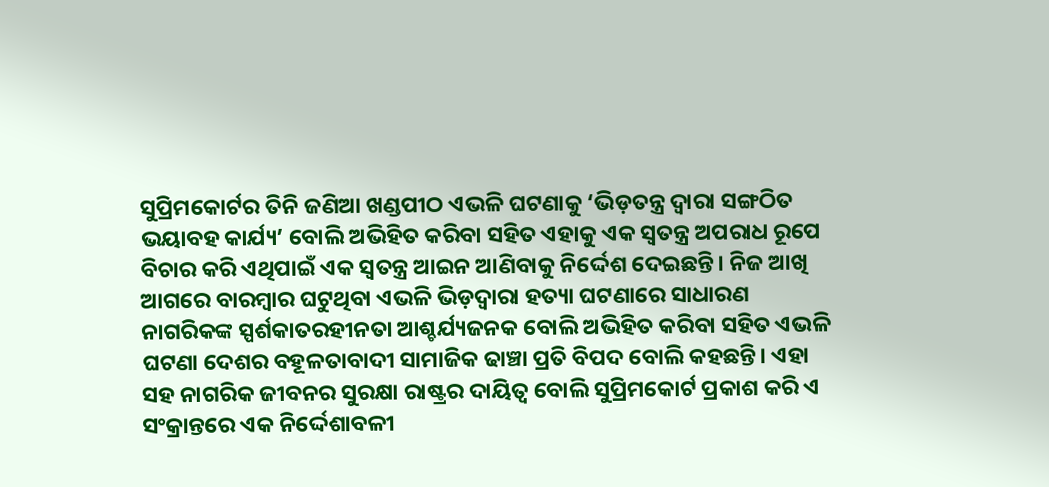ସୁପ୍ରିମକୋର୍ଟର ତିନି ଜଣିଆ ଖଣ୍ଡପୀଠ ଏଭଳି ଘଟଣାକୁ ‘ଭିଡ଼ତନ୍ତ୍ର ଦ୍ୱାରା ସଙ୍ଗଠିତ ଭୟାବହ କାର୍ଯ୍ୟ’ ବୋଲି ଅଭିହିତ କରିବା ସହିତ ଏହାକୁ ଏକ ସ୍ବତନ୍ତ୍ର ଅପରାଧ ରୂପେ ବିଚାର କରି ଏଥିପାଇଁ ଏକ ସ୍ବତନ୍ତ୍ର ଆଇନ ଆଣିବାକୁ ନିର୍ଦ୍ଦେଶ ଦେଇଛନ୍ତି। ନିଜ ଆଖି ଆଗରେ ବାରମ୍ବାର ଘଟୁଥିବା ଏଭଳି ଭିଡ଼ଦ୍ୱାରା ହତ୍ୟା ଘଟଣାରେ ସାଧାରଣ ନାଗରିକଙ୍କ ସ୍ପର୍ଶକାତରହୀନତା ଆଶ୍ଚର୍ଯ୍ୟଜନକ ବୋଲି ଅଭିହିତ କରିବା ସହିତ ଏଭଳି ଘଟଣା ଦେଶର ବହୂଳତାବାଦୀ ସାମାଜିକ ଢାଞ୍ଚା ପ୍ରତି ବିପଦ ବୋଲି କହଛନ୍ତି। ଏହା ସହ ନାଗରିକ ଜୀବନର ସୁରକ୍ଷା ରାଷ୍ଟ୍ରର ଦାୟିତ୍ୱ ବୋଲି ସୁପ୍ରିମକୋର୍ଟ ପ୍ରକାଶ କରି ଏ ସଂକ୍ରାନ୍ତରେ ଏକ ନିର୍ଦ୍ଦେଶାବଳୀ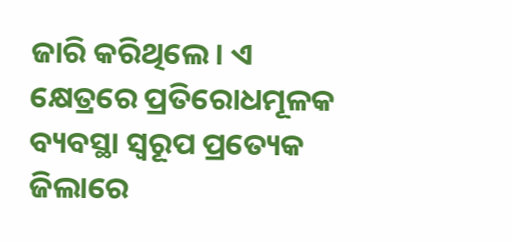ଜାରି କରିଥିଲେ। ଏ କ୍ଷେତ୍ରରେ ପ୍ରତିରୋଧମୂଳକ ବ୍ୟବସ୍ଥା ସ୍ବରୂପ ପ୍ରତ୍ୟେକ ଜିଲାରେ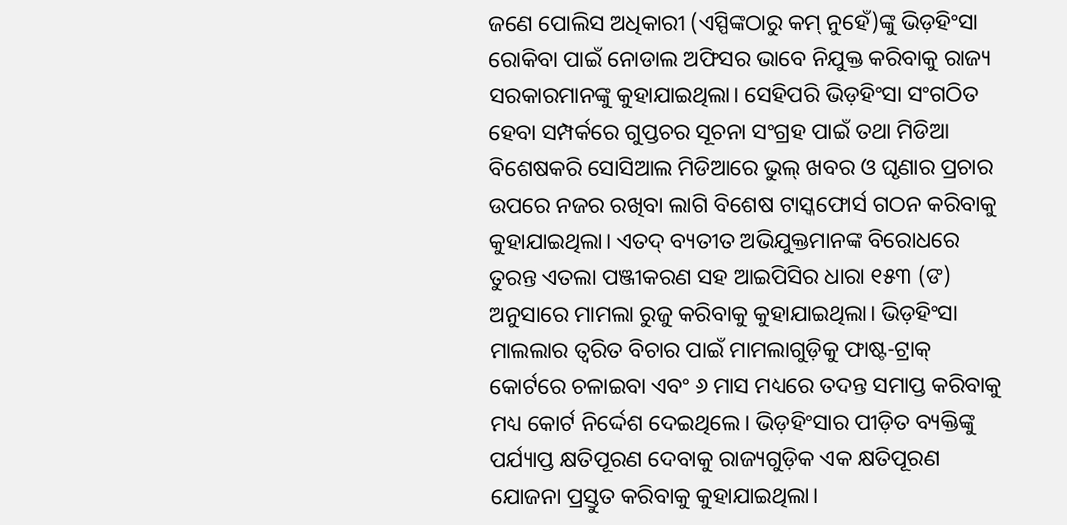ଜଣେ ପୋଲିସ ଅଧିକାରୀ (ଏସ୍ପିଙ୍କଠାରୁ କମ୍ ନୁହେଁ)ଙ୍କୁ ଭିଡ଼ହିଂସା ରୋକିବା ପାଇଁ ନୋଡାଲ ଅଫିସର ଭାବେ ନିଯୁକ୍ତ କରିବାକୁ ରାଜ୍ୟ ସରକାରମାନଙ୍କୁ କୁହାଯାଇଥିଲା। ସେହିପରି ଭିଡ଼ହିଂସା ସଂଗଠିତ ହେବା ସମ୍ପର୍କରେ ଗୁପ୍ତଚର ସୂଚନା ସଂଗ୍ରହ ପାଇଁ ତଥା ମିଡିଆ ବିଶେଷକରି ସୋସିଆଲ ମିଡିଆରେ ଭୁଲ୍ ଖବର ଓ ଘୃଣାର ପ୍ରଚାର ଉପରେ ନଜର ରଖିବା ଲାଗି ବିଶେଷ ଟାସ୍କଫୋର୍ସ ଗଠନ କରିବାକୁ କୁହାଯାଇଥିଲା। ଏତଦ୍ ବ୍ୟତୀତ ଅଭିଯୁକ୍ତମାନଙ୍କ ବିରୋଧରେ ତୁରନ୍ତ ଏତଲା ପଞ୍ଜୀକରଣ ସହ ଆଇପିସିର ଧାରା ୧୫୩ (ଙ) ଅନୁସାରେ ମାମଲା ରୁଜୁ କରିବାକୁ କୁହାଯାଇଥିଲା। ଭିଡ଼ହିଂସା ମାଲଲାର ତ୍ୱରିତ ବିଚାର ପାଇଁ ମାମଲାଗୁଡ଼ିକୁ ଫାଷ୍ଟ-ଟ୍ରାକ୍ କୋର୍ଟରେ ଚଳାଇବା ଏବଂ ୬ ମାସ ମଧ୍ୟରେ ତଦନ୍ତ ସମାପ୍ତ କରିବାକୁ ମଧ୍ୟ କୋର୍ଟ ନିର୍ଦ୍ଦେଶ ଦେଇଥିଲେ। ଭିଡ଼ହିଂସାର ପୀଡ଼ିତ ବ୍ୟକ୍ତିଙ୍କୁ ପର୍ଯ୍ୟାପ୍ତ କ୍ଷତିପୂରଣ ଦେବାକୁ ରାଜ୍ୟଗୁଡ଼ିକ ଏକ କ୍ଷତିପୂରଣ ଯୋଜନା ପ୍ରସ୍ତୁତ କରିବାକୁ କୁହାଯାଇଥିଲା।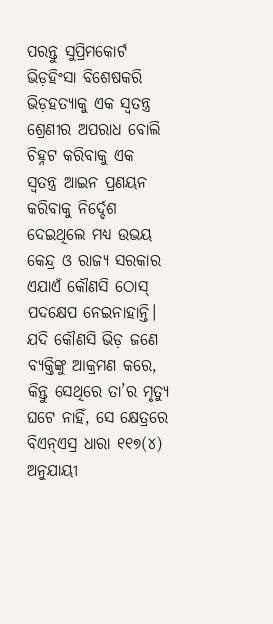ପରନ୍ତୁ ସୁପ୍ରିମକୋର୍ଟ ଭିଡ଼ହିଂସା ବିଶେଷକରି ଭିଡ଼ହତ୍ୟାକୁ ଏକ ସ୍ବତନ୍ତ୍ର ଶ୍ରେଣୀର ଅପରାଧ ବୋଲି ଚିହ୍ନଟ କରିବାକୁ ଏକ ସ୍ବତନ୍ତ୍ର ଆଇନ ପ୍ରଣୟନ କରିବାକୁ ନିର୍ଦ୍ଦେଶ ଦେଇଥିଲେ ମଧ୍ୟ ଉଭୟ କେନ୍ଦ୍ର ଓ ରାଜ୍ୟ ସରକାର ଏଯାଏଁ କୌଣସି ଠୋସ୍ ପଦକ୍ଷେପ ନେଇନାହାନ୍ତି। ଯଦି କୌଣସି ଭିଡ଼ ଜଣେ ବ୍ୟକ୍ତିଙ୍କୁ ଆକ୍ରମଣ କରେ, କିନ୍ତୁ ସେଥିରେ ତା’ର ମୃତ୍ୟୁ ଘଟେ ନାହିଁ, ସେ କ୍ଷେତ୍ରରେ ବିଏନ୍ଏସ୍ର ଧାରା ୧୧୭(୪) ଅନୁଯାୟୀ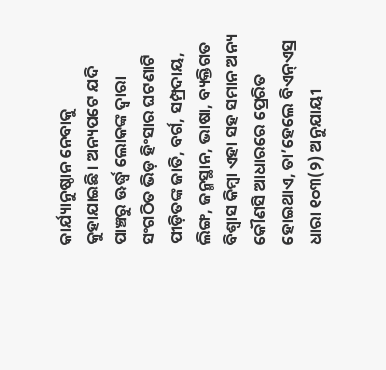କାର୍ଯ୍ୟାନୁଷ୍ଠାନ ନେବାକୁ କୁହାଯାଇଛି। ଅନ୍ୟପଟେ ଯଦି ପାଞ୍ଚରୁ ଊର୍ଦ୍ଧ୍ୱ ଲୋକଙ୍କ ଦ୍ୱାରା ସଂଗଠିତ ଭିଡ଼ ହିଂସାର ଘଟଣାଟି ପୀଡ଼ିତଙ୍କ ଜାତି, ବର୍ଗ, ସମ୍ପ୍ରଦାୟ, ଲିଙ୍ଗ, ଜନ୍ମସ୍ଥାନ, ଭାଷା, ବ୍ୟକ୍ତିଗତ ବିଶ୍ୱାସ କିମ୍ବା ଏହା ସହ ସମାନ ଅନ୍ୟ କୌଣସି ଆଧାରରେ ପ୍ରେରିତ ହୋଇଥାଏ, ତା’ହେଲେ ବିଏନ୍ଏସ୍ର ଧାରା ୧୦୩(୨) ଅନୁଯାୟୀ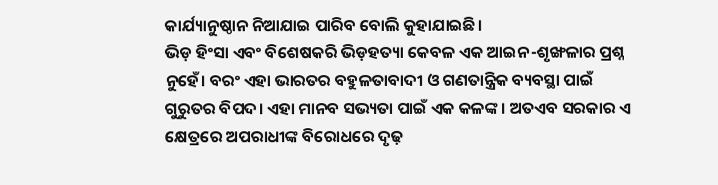କାର୍ଯ୍ୟାନୁଷ୍ଠାନ ନିଆଯାଇ ପାରିବ ବୋଲି କୁହାଯାଇଛି।
ଭିଡ଼ ହିଂସା ଏବଂ ବିଶେଷକରି ଭିଡ଼ହତ୍ୟା କେବଳ ଏକ ଆଇନ-ଶୃଙ୍ଖଳାର ପ୍ରଶ୍ନ ନୁହେଁ। ବରଂ ଏହା ଭାରତର ବହୁଳତାବାଦୀ ଓ ଗଣତାନ୍ତ୍ରିକ ବ୍ୟବସ୍ଥା ପାଇଁ ଗୁରୁତର ବିପଦ। ଏହା ମାନବ ସଭ୍ୟତା ପାଇଁ ଏକ କଳଙ୍କ। ଅତଏବ ସରକାର ଏ କ୍ଷେତ୍ରରେ ଅପରାଧୀଙ୍କ ବିରୋଧରେ ଦୃଢ଼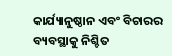କାର୍ଯ୍ୟାନୁଷ୍ଠାନ ଏବଂ ବିଚାରର ବ୍ୟବସ୍ଥାକୁ ନିଶ୍ଚିତ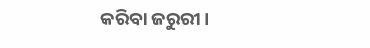କରିବା ଜରୁରୀ।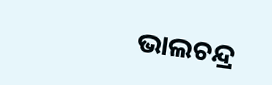ଭାଲଚନ୍ଦ୍ର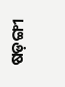ଷଡ଼ଙ୍ଗୀ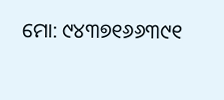ମୋ: ୯୪୩୭୧୬୬୩୯୧